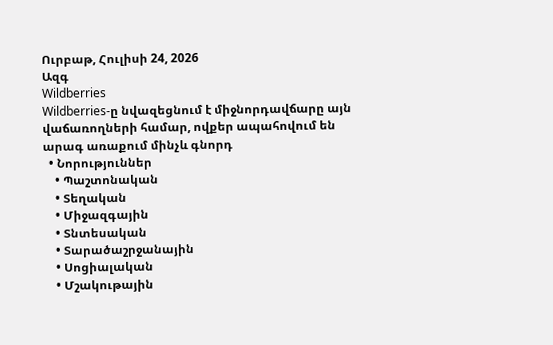Ուրբաթ, Հուլիսի 24, 2026
Ազգ
Wildberries
Wildberries-ը նվազեցնում է միջնորդավճարը այն վաճառողների համար, ովքեր ապահովում են արագ առաքում մինչև գնորդ
  • Նորություններ
    • Պաշտոնական
    • Տեղական
    • Միջազգային
    • Տնտեսական
    • Տարածաշրջանային
    • Սոցիալական
    • Մշակութային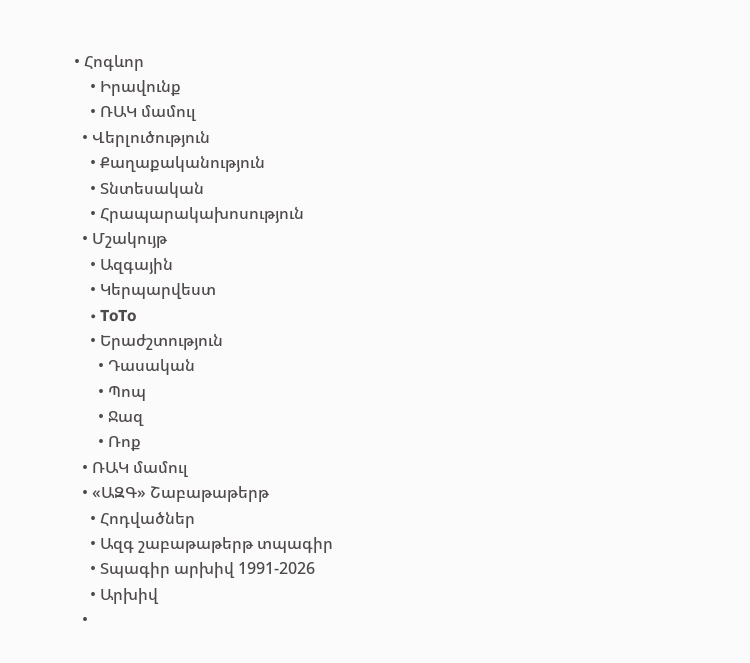• Հոգևոր
    • Իրավունք
    • ՌԱԿ մամուլ
  • Վերլուծություն
    • Քաղաքականություն
    • Տնտեսական
    • Հրապարակախոսություն
  • Մշակույթ
    • Ազգային
    • Կերպարվեստ
    • ToTo
    • Երաժշտություն
      • Դասական
      • Պոպ
      • Ջազ
      • Ռոք
  • ՌԱԿ մամուլ
  • «ԱԶԳ» Շաբաթաթերթ
    • Հոդվածներ
    • Ազգ շաբաթաթերթ տպագիր
    • Տպագիր արխիվ 1991-2026
    • Արխիվ
  •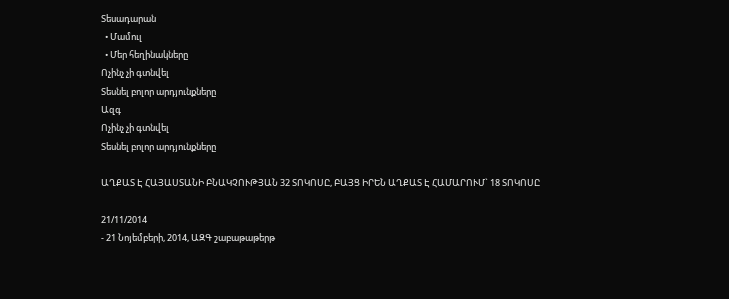Տեսադարան
  • Մամուլ
  • Մեր հեղինակները
Ոչինչ չի գտնվել
Տեսնել բոլոր արդյունքները
Ազգ
Ոչինչ չի գտնվել
Տեսնել բոլոր արդյունքները

ԱՂՔԱՏ Է ՀԱՅԱՍՏԱՆԻ ԲՆԱԿՉՈՒԹՅԱՆ 32 ՏՈԿՈՍԸ, ԲԱՅՑ ԻՐԵՆ ԱՂՔԱՏ Է ՀԱՄԱՐՈՒՄ` 18 ՏՈԿՈՍԸ

21/11/2014
- 21 Նոյեմբերի, 2014, ԱԶԳ շաբաթաթերթ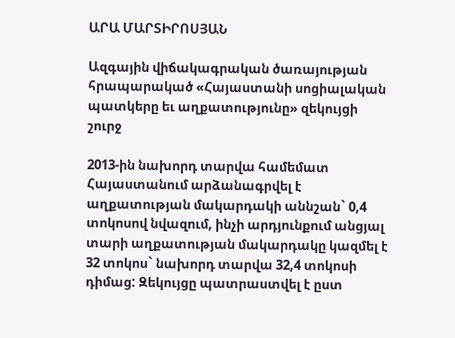ԱՐԱ ՄԱՐՏԻՐՈՍՅԱՆ

Ազգային վիճակագրական ծառայության հրապարակած «Հայաստանի սոցիալական պատկերը եւ աղքատությունը» զեկույցի շուրջ

2013-ին նախորդ տարվա համեմատ Հայաստանում արձանագրվել է աղքատության մակարդակի աննշան` 0,4 տոկոսով նվազում, ինչի արդյունքում անցյալ տարի աղքատության մակարդակը կազմել է 32 տոկոս` նախորդ տարվա 32,4 տոկոսի դիմաց: Զեկույցը պատրաստվել է ըստ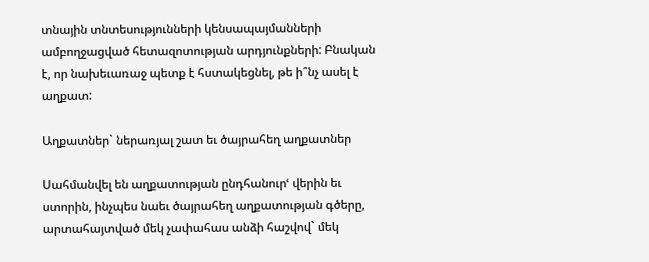տնային տնտեսությունների կենսապայմանների ամբողջացված հետազոտության արդյունքների: Բնական է, որ նախեւառաջ պետք է հստակեցնել, թե ի՞նչ ասել է աղքատ:

Աղքատներ` ներառյալ շատ եւ ծայրահեղ աղքատներ

Սահմանվել են աղքատության ընդհանուրՙ վերին եւ ստորին, ինչպես նաեւ ծայրահեղ աղքատության գծերը, արտահայտված մեկ չափահաս անձի հաշվով` մեկ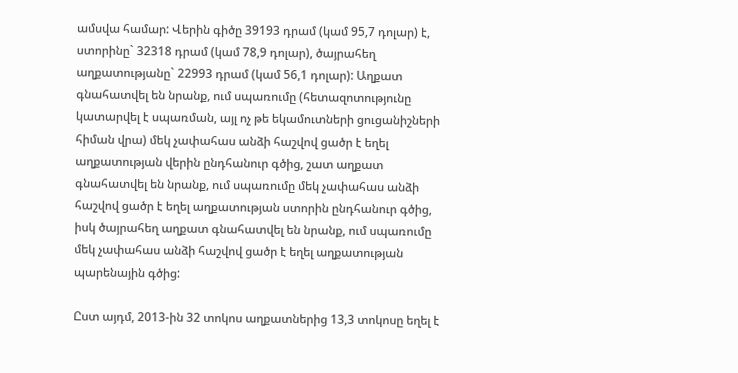ամսվա համար: Վերին գիծը 39193 դրամ (կամ 95,7 դոլար) է, ստորինը` 32318 դրամ (կամ 78,9 դոլար), ծայրահեղ աղքատությանը` 22993 դրամ (կամ 56,1 դոլար): Աղքատ գնահատվել են նրանք, ում սպառումը (հետազոտությունը կատարվել է սպառման, այլ ոչ թե եկամուտների ցուցանիշների հիման վրա) մեկ չափահաս անձի հաշվով ցածր է եղել աղքատության վերին ընդհանուր գծից, շատ աղքատ գնահատվել են նրանք, ում սպառումը մեկ չափահաս անձի հաշվով ցածր է եղել աղքատության ստորին ընդհանուր գծից, իսկ ծայրահեղ աղքատ գնահատվել են նրանք, ում սպառումը մեկ չափահաս անձի հաշվով ցածր է եղել աղքատության պարենային գծից:

Ըստ այդմ, 2013-ին 32 տոկոս աղքատներից 13,3 տոկոսը եղել է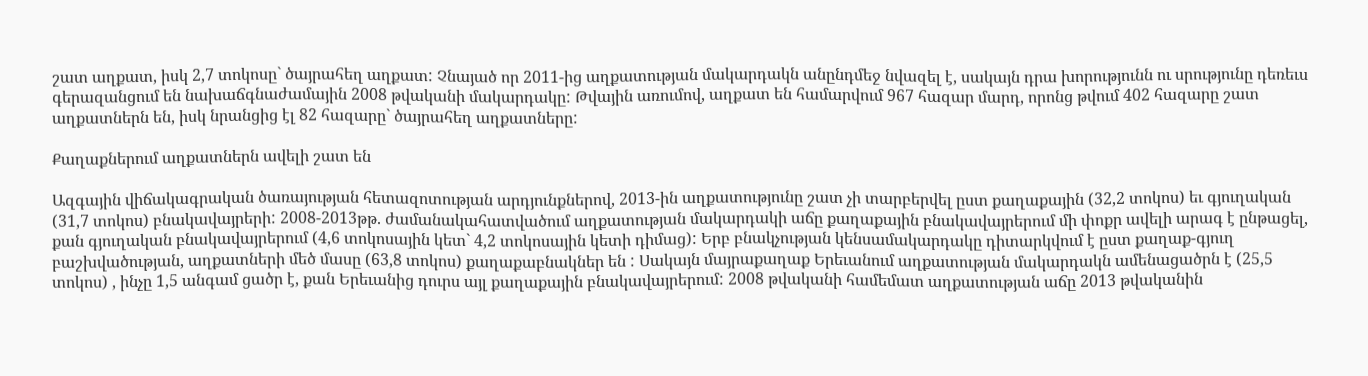շատ աղքատ, իսկ 2,7 տոկոսը` ծայրահեղ աղքատ: Չնայած որ 2011-ից աղքատության մակարդակն անընդմեջ նվազել է, սակայն դրա խորությունն ու սրությունը դեռեւս գերազանցում են նախաճգնաժամային 2008 թվականի մակարդակը: Թվային առումով, աղքատ են համարվում 967 հազար մարդ, որոնց թվում 402 հազարը շատ աղքատներն են, իսկ նրանցից էլ 82 հազարը` ծայրահեղ աղքատները:

Քաղաքներում աղքատներն ավելի շատ են

Ազգային վիճակագրական ծառայության հետազոտության արդյունքներով, 2013-ին աղքատությունը շատ չի տարբերվել ըստ քաղաքային (32,2 տոկոս) եւ գյուղական (31,7 տոկոս) բնակավայրերի: 2008-2013թթ. ժամանակահատվածում աղքատության մակարդակի աճը քաղաքային բնակավայրերում մի փոքր ավելի արագ է ընթացել, քան գյուղական բնակավայրերում (4,6 տոկոսային կետ` 4,2 տոկոսային կետի դիմաց): Երբ բնակչության կենսամակարդակը դիտարկվում է ըստ քաղաք-գյուղ բաշխվածության, աղքատների մեծ մասը (63,8 տոկոս) քաղաքաբնակներ են : Սակայն մայրաքաղաք Երեւանում աղքատության մակարդակն ամենացածրն է (25,5 տոկոս) , ինչը 1,5 անգամ ցածր է, քան Երեւանից դուրս այլ քաղաքային բնակավայրերում: 2008 թվականի համեմատ աղքատության աճը 2013 թվականին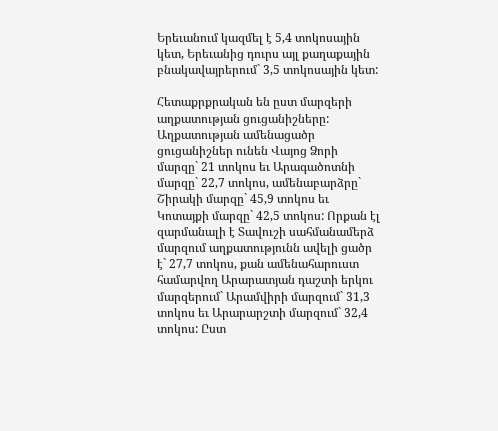Երեւանում կազմել է 5,4 տոկոսային կետ, Երեւանից դուրս այլ քաղաքային բնակավայրերում` 3,5 տոկոսային կետ:

Հետաքրքրական են ըստ մարզերի աղքատության ցուցանիշները: Աղքատության ամենացածր ցուցանիշներ ունեն Վայոց Ձորի մարզը` 21 տոկոս եւ Արագածոտնի մարզը` 22,7 տոկոս, ամենաբարձրը` Շիրակի մարզը` 45,9 տոկոս եւ Կոտայքի մարզը` 42,5 տոկոս: Որքան էլ զարմանալի է Տավուշի սահմանամերձ մարզում աղքատությունն ավելի ցածր է` 27,7 տոկոս, քան ամենահարուստ համարվող Արարատյան դաշտի երկու մարզերում` Արամվիրի մարզում` 31,3 տոկոս եւ Արարարշտի մարզում` 32,4 տոկոս: Ըստ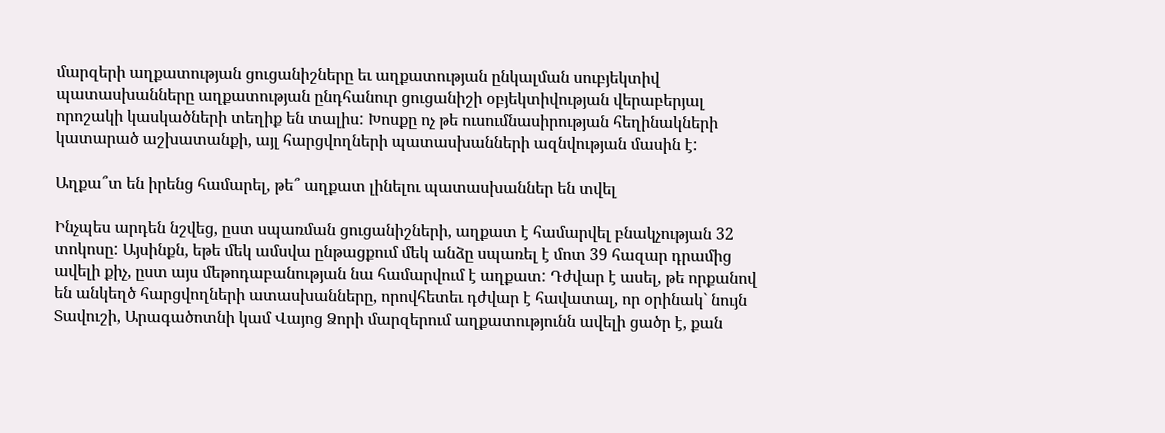մարզերի աղքատության ցուցանիշները եւ աղքատության ընկալման սուբյեկտիվ պատասխանները աղքատության ընդհանուր ցուցանիշի օբյեկտիվության վերաբերյալ որոշակի կասկածների տեղիք են տալիս: Խոսքը ոչ թե ուսումնասիրության հեղինակների կատարած աշխատանքի, այլ հարցվողների պատասխանների ազնվության մասին է:

Աղքա՞տ են իրենց համարել, թե՞ աղքատ լինելու պատասխաններ են տվել

Ինչպես արդեն նշվեց, ըստ սպառման ցուցանիշների, աղքատ է համարվել բնակչության 32 տոկոսը: Այսինքն, եթե մեկ ամսվա ընթացքում մեկ անձը սպառել է մոտ 39 հազար դրամից ավելի քիչ, ըստ այս մեթոդաբանության նա համարվում է աղքատ: Դժվար է ասել, թե որքանով են անկեղծ հարցվողների ատասխանները, որովհետեւ դժվար է հավատալ, որ օրինակ` նույն Տավուշի, Արագածոտնի կամ Վայոց Ձորի մարզերում աղքատությունն ավելի ցածր է, քան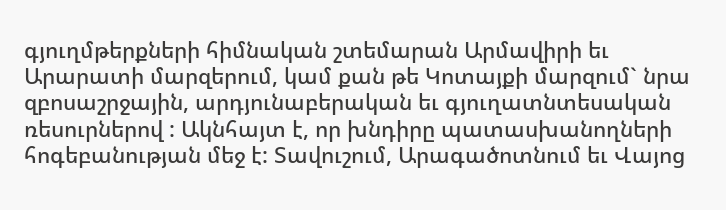գյուղմթերքների հիմնական շտեմարան Արմավիրի եւ Արարատի մարզերում, կամ քան թե Կոտայքի մարզում` նրա զբոսաշրջային, արդյունաբերական եւ գյուղատնտեսական ռեսուրներով : Ակնհայտ է, որ խնդիրը պատասխանողների հոգեբանության մեջ է: Տավուշում, Արագածոտնում եւ Վայոց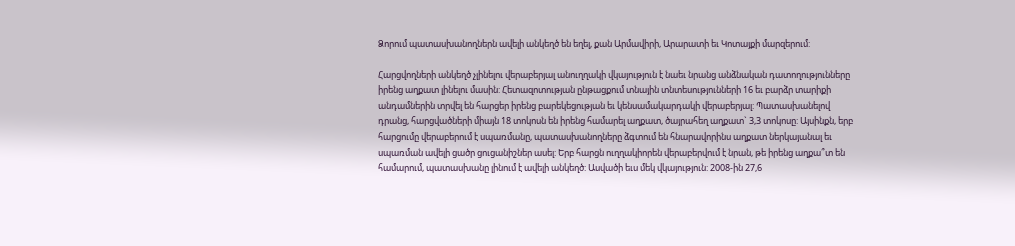Ձորում պատասխանողներն ավելի անկեղծ են եղել, քան Արմավիրի, Արարատի եւ Կոտայքի մարզերում:

Հարցվողների անկեղծ չլինելու վերաբերյալ անուղղակի վկայություն է նաեւ նրանց անձնական դատողությունները իրենց աղքատ լինելու մասին: Հետազոտության ընթացքում տնային տնտեսությունների 16 եւ բարձր տարիքի անդամներին տրվել են հարցեր իրենց բարեկեցության եւ կենսամակարդակի վերաբերյալ: Պատասխանելով դրանց, հարցվածների միայն 18 տոկոսն են իրենց համարել աղքատ, ծայրահեղ աղքատ` 3,3 տոկոսը: Այսինքն, երբ հարցումը վերաբերում է սպառմանը, պատասխանողները ձգտում են հնարավորինս աղքատ ներկայանալ եւ սպառման ավելի ցածր ցուցանիշներ ասել: Երբ հարցն ուղղակիորեն վերաբերվում է նրան, թե իրենց աղքա՞տ են համարում, պատասխանը լինում է ավելի անկեղծ: Ասվածի եւս մեկ վկայություն: 2008-ին 27,6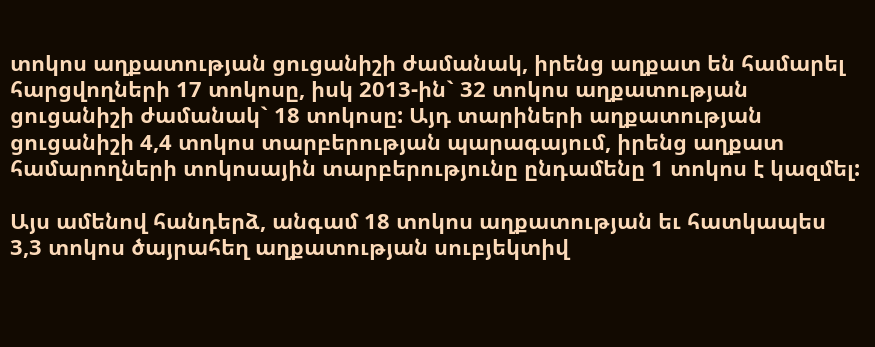տոկոս աղքատության ցուցանիշի ժամանակ, իրենց աղքատ են համարել հարցվողների 17 տոկոսը, իսկ 2013-ին` 32 տոկոս աղքատության ցուցանիշի ժամանակ` 18 տոկոսը: Այդ տարիների աղքատության ցուցանիշի 4,4 տոկոս տարբերության պարագայում, իրենց աղքատ համարողների տոկոսային տարբերությունը ընդամենը 1 տոկոս է կազմել:

Այս ամենով հանդերձ, անգամ 18 տոկոս աղքատության եւ հատկապես 3,3 տոկոս ծայրահեղ աղքատության սուբյեկտիվ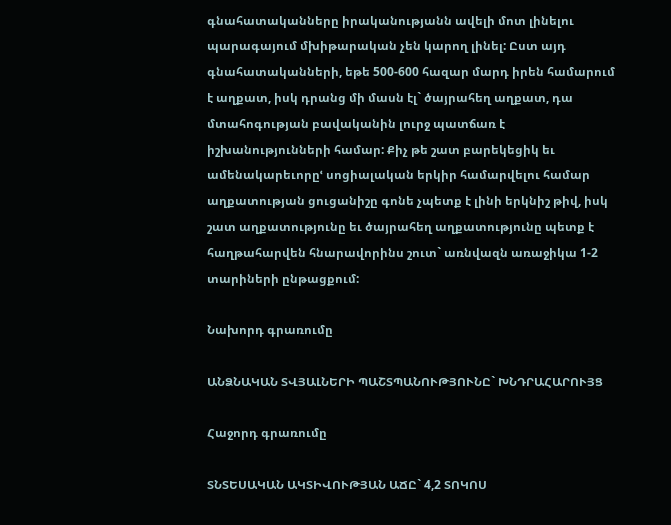գնահատականները իրականությանն ավելի մոտ լինելու պարագայում մխիթարական չեն կարող լինել: Ըստ այդ գնահատականների, եթե 500-600 հազար մարդ իրեն համարում է աղքատ, իսկ դրանց մի մասն էլ` ծայրահեղ աղքատ, դա մտահոգության բավականին լուրջ պատճառ է իշխանությունների համար: Քիչ թե շատ բարեկեցիկ եւ ամենակարեւորըՙ սոցիալական երկիր համարվելու համար աղքատության ցուցանիշը գոնե չպետք է լինի երկնիշ թիվ, իսկ շատ աղքատությունը եւ ծայրահեղ աղքատությունը պետք է հաղթահարվեն հնարավորինս շուտ` առնվազն առաջիկա 1-2 տարիների ընթացքում:

Նախորդ գրառումը

ԱՆՁՆԱԿԱՆ ՏՎՅԱԼՆԵՐԻ ՊԱՇՏՊԱՆՈՒԹՅՈՒՆԸ` ԽՆԴՐԱՀԱՐՈՒՅՑ

Հաջորդ գրառումը

ՏՆՏԵՍԱԿԱՆ ԱԿՏԻՎՈՒԹՅԱՆ ԱՃԸ` 4,2 ՏՈԿՈՍ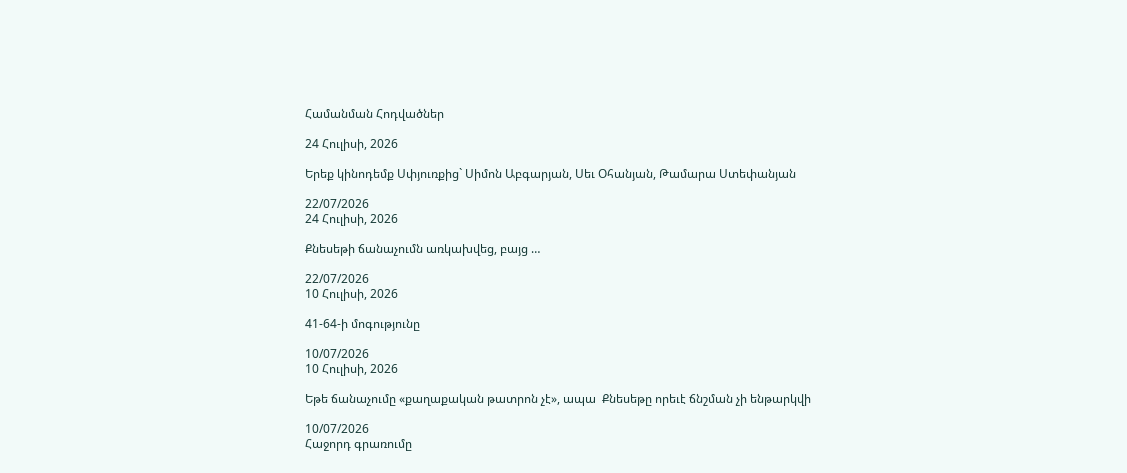Համանման Հոդվածներ

24 Հուլիսի, 2026

Երեք կինոդեմք Սփյուռքից` Սիմոն Աբգարյան, Սեւ Օհանյան, Թամարա Ստեփանյան

22/07/2026
24 Հուլիսի, 2026

Քնեսեթի ճանաչումն առկախվեց, բայց …

22/07/2026
10 Հուլիսի, 2026

41-64-ի մոգությունը

10/07/2026
10 Հուլիսի, 2026

Եթե ճանաչումը «քաղաքական թատրոն չէ», ապա  Քնեսեթը որեւէ ճնշման չի ենթարկվի

10/07/2026
Հաջորդ գրառումը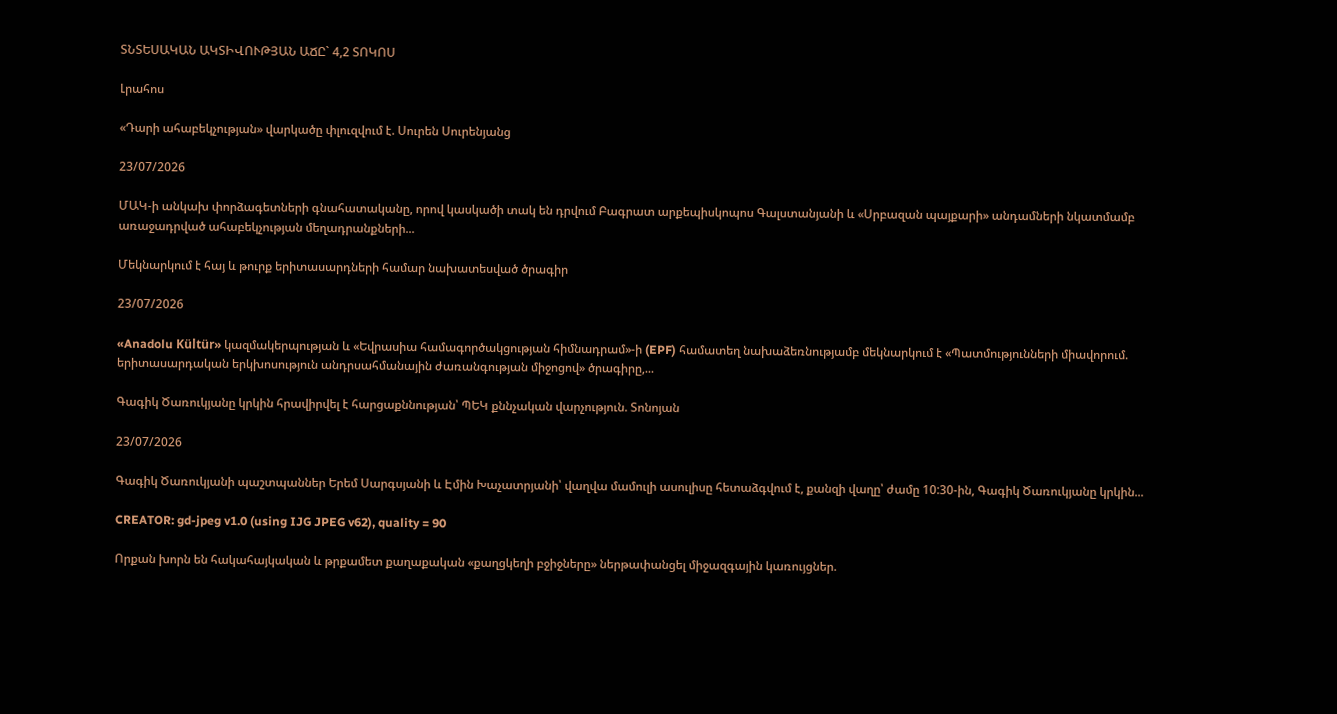ՏՆՏԵՍԱԿԱՆ ԱԿՏԻՎՈՒԹՅԱՆ ԱՃԸ` 4,2 ՏՈԿՈՍ

Լրահոս

«Դարի ահաբեկչության» վարկածը փլուզվում է. Սուրեն Սուրենյանց

23/07/2026

ՄԱԿ-ի անկախ փորձագետների գնահատականը, որով կասկածի տակ են դրվում Բագրատ արքեպիսկոպոս Գալստանյանի և «Սրբազան պայքարի» անդամների նկատմամբ առաջադրված ահաբեկչության մեղադրանքների...

Մեկնարկում է հայ և թուրք երիտասարդների համար նախատեսված ծրագիր

23/07/2026

«Anadolu Kültür» կազմակերպության և «Եվրասիա համագործակցության հիմնադրամ»-ի (EPF) համատեղ նախաձեռնությամբ մեկնարկում է «Պատմությունների միավորում. երիտասարդական երկխոսություն անդրսահմանային ժառանգության միջոցով» ծրագիրը,...

Գագիկ Ծառուկյանը կրկին հրավիրվել է հարցաքննության՝ ՊԵԿ քննչական վարչություն. Տոնոյան

23/07/2026

Գագիկ Ծառուկյանի պաշտպաններ Երեմ Սարգսյանի և Էմին Խաչատրյանի՝ վաղվա մամուլի ասուլիսը հետաձգվում է, քանզի վաղը՝ ժամը 10:30-ին, Գագիկ Ծառուկյանը կրկին...

CREATOR: gd-jpeg v1.0 (using IJG JPEG v62), quality = 90

Որքան խորն են հակահայկական և թրքամետ քաղաքական «քաղցկեղի բջիջները» ներթափանցել միջազգային կառույցներ.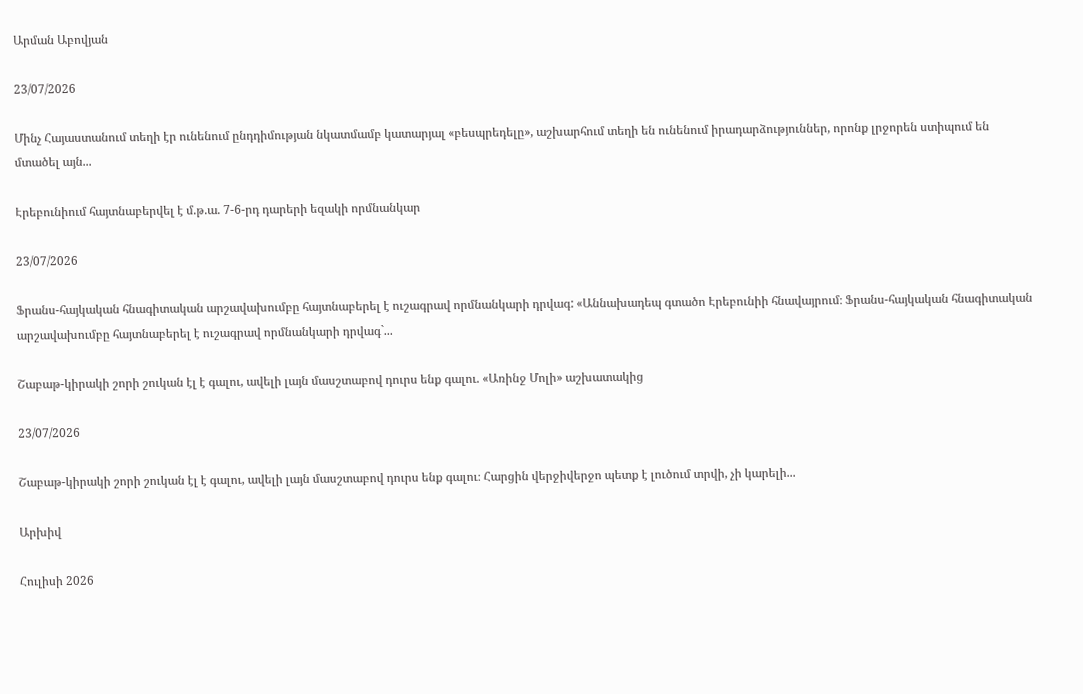Արման Աբովյան

23/07/2026

Մինչ Հայաստանում տեղի էր ունենում ընդդիմության նկատմամբ կատարյալ «բեսպրեդելը», աշխարհում տեղի են ունենում իրադարձություններ, որոնք լրջորեն ստիպում են մտածել այն...

Էրեբունիում հայտնաբերվել է մ.թ.ա. 7-6-րդ դարերի եզակի որմնանկար

23/07/2026

Ֆրանս-հայկական հնագիտական արշավախումբը հայտնաբերել է ուշագրավ որմնանկարի դրվագ: «Աննախադեպ գտածո Էրեբունիի հնավայրում։ Ֆրանս-հայկական հնագիտական արշավախումբը հայտնաբերել է ուշագրավ որմնանկարի դրվագ`...

Շաբաթ-կիրակի շորի շուկան էլ է գալու, ավելի լայն մասշտաբով դուրս ենք գալու. «Առինջ Մոլի» աշխատակից

23/07/2026

Շաբաթ-կիրակի շորի շուկան էլ է գալու, ավելի լայն մասշտաբով դուրս ենք գալու։ Հարցին վերջիվերջո պետք է լուծում տրվի, չի կարելի...

Արխիվ

Հուլիսի 2026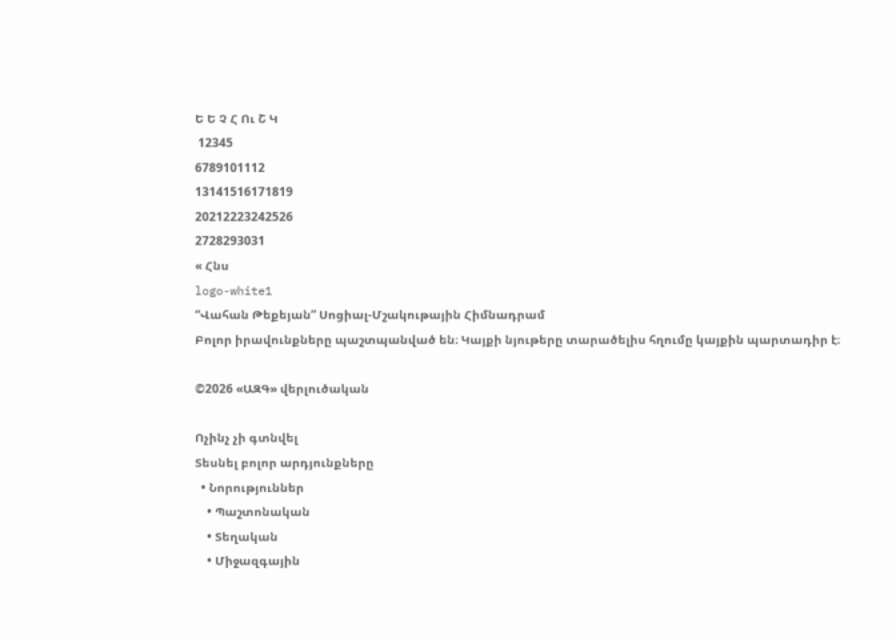Ե Ե Չ Հ Ու Շ Կ
 12345
6789101112
13141516171819
20212223242526
2728293031
« Հնս
logo-white1
“Վահան Թեքեյան” Սոցիալ-Մշակութային Հիմնադրամ
Բոլոր իրավունքները պաշտպանված են։ Կայքի նյութերը տարածելիս հղումը կայքին պարտադիր է։

©2026 «ԱԶԳ» վերլուծական

Ոչինչ չի գտնվել
Տեսնել բոլոր արդյունքները
  • Նորություններ
    • Պաշտոնական
    • Տեղական
    • Միջազգային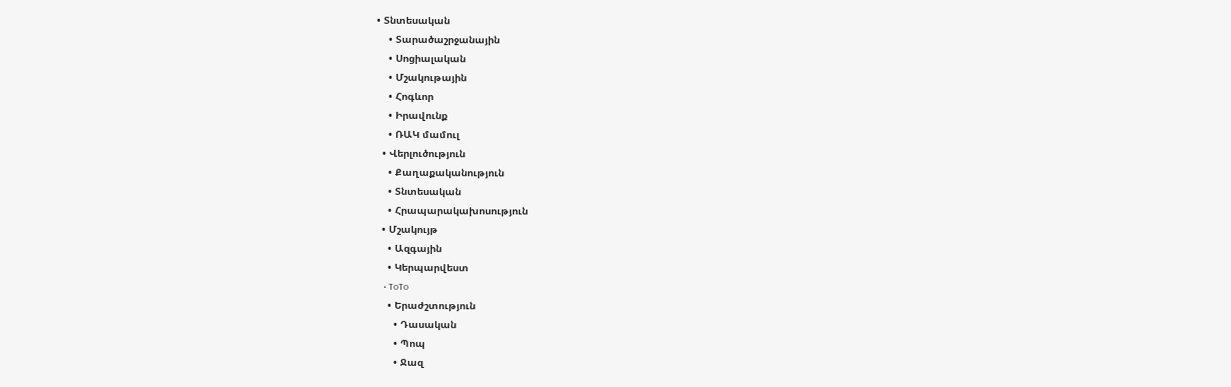• Տնտեսական
    • Տարածաշրջանային
    • Սոցիալական
    • Մշակութային
    • Հոգևոր
    • Իրավունք
    • ՌԱԿ մամուլ
  • Վերլուծություն
    • Քաղաքականություն
    • Տնտեսական
    • Հրապարակախոսություն
  • Մշակույթ
    • Ազգային
    • Կերպարվեստ
    • ToTo
    • Երաժշտություն
      • Դասական
      • Պոպ
      • Ջազ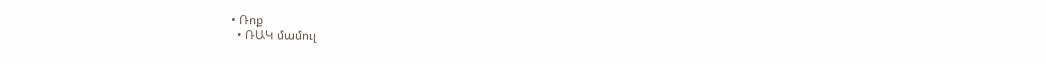• Ռոք
  • ՌԱԿ մամուլ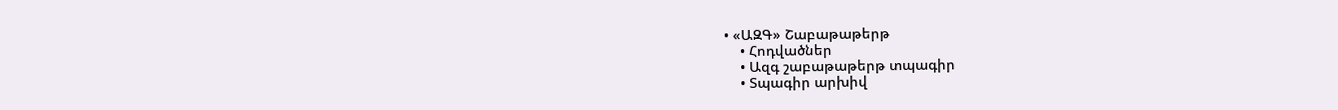• «ԱԶԳ» Շաբաթաթերթ
    • Հոդվածներ
    • Ազգ շաբաթաթերթ տպագիր
    • Տպագիր արխիվ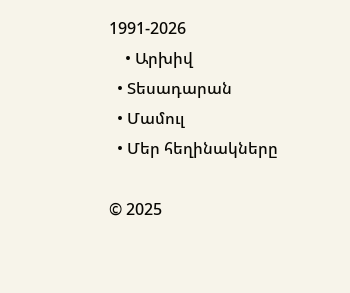1991-2026
    • Արխիվ
  • Տեսադարան
  • Մամուլ
  • Մեր հեղինակները

© 2025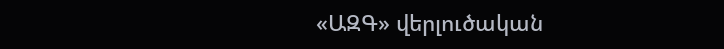«ԱԶԳ» վերլուծական